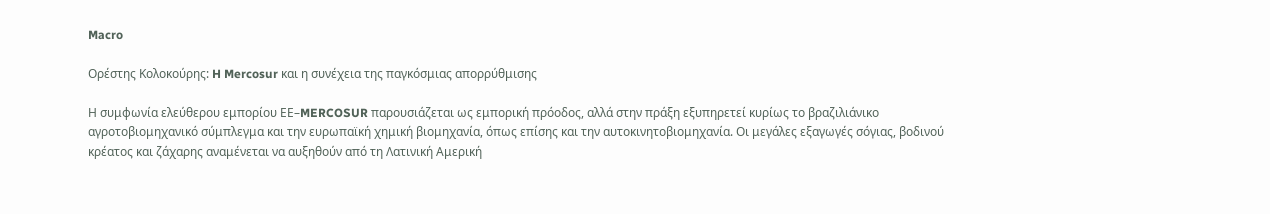Macro

Ορέστης Κολοκούρης: H Mercosur και η συνέχεια της παγκόσμιας απορρύθμισης

Η συμφωνία ελεύθερου εμπορίου ΕΕ–MERCOSUR παρουσιάζεται ως εμπορική πρόοδος, αλλά στην πράξη εξυπηρετεί κυρίως το βραζιλιάνικο αγροτοβιομηχανικό σύμπλεγμα και την ευρωπαϊκή χημική βιομηχανία, όπως επίσης και την αυτοκινητοβιομηχανία. Οι μεγάλες εξαγωγές σόγιας, βοδινού κρέατος και ζάχαρης αναμένεται να αυξηθούν από τη Λατινική Αμερική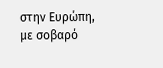στην Ευρώπη, με σοβαρό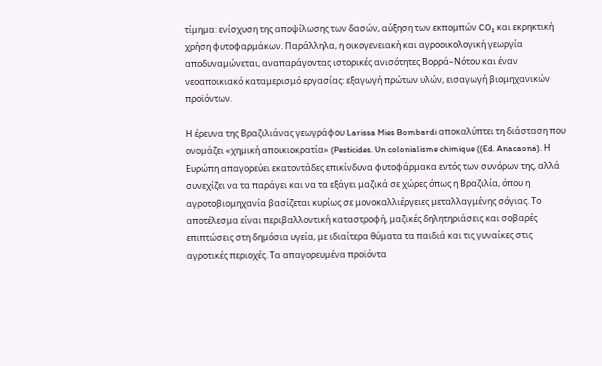τίμημα: ενίσχυση της αποψίλωσης των δασών, αύξηση των εκπομπών CO₂ και εκρηκτική χρήση φυτοφαρμάκων. Παράλληλα, η οικογενειακή και αγροοικολογική γεωργία αποδυναμώνεται, αναπαράγοντας ιστορικές ανισότητες Βορρά–Νότου και έναν νεοαποικιακό καταμερισμό εργασίας: εξαγωγή πρώτων υλών, εισαγωγή βιομηχανικών προϊόντων.

Η έρευνα της Βραζιλιάνας γεωγράφου Larissa Mies Bombardi αποκαλύπτει τη διάσταση που ονομάζει «χημική αποικιοκρατία» (Pesticides. Un colonialisme chimique ((Ed. Anacaona). Η Ευρώπη απαγορεύει εκατοντάδες επικίνδυνα φυτοφάρμακα εντός των συνόρων της, αλλά συνεχίζει να τα παράγει και να τα εξάγει μαζικά σε χώρες όπως η Βραζιλία, όπου η αγροτοβιομηχανία βασίζεται κυρίως σε μονοκαλλιέργειες μεταλλαγμένης σόγιας. Το αποτέλεσμα είναι περιβαλλοντική καταστροφή, μαζικές δηλητηριάσεις και σοβαρές επιπτώσεις στη δημόσια υγεία, με ιδιαίτερα θύματα τα παιδιά και τις γυναίκες στις αγροτικές περιοχές. Τα απαγορευμένα προϊόντα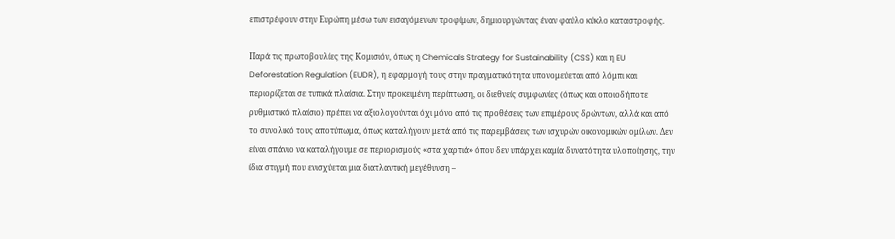επιστρέφουν στην Ευρώπη μέσω των εισαγόμενων τροφίμων, δημιουργώντας έναν φαύλο κύκλο καταστροφής.

Παρά τις πρωτοβουλίες της Κομισιόν, όπως η Chemicals Strategy for Sustainability (CSS) και η EU Deforestation Regulation (EUDR), η εφαρμογή τους στην πραγματικότητα υπονομεύεται από λόμπι και περιορίζεται σε τυπικά πλαίσια. Στην προκειμένη περίπτωση, οι διεθνείς συμφωνίες (όπως και οποιοδήποτε ρυθμιστικό πλαίσιο) πρέπει να αξιολογούνται όχι μόνο από τις προθέσεις των επιμέρους δρώντων, αλλά και από το συνολικό τους αποτύπωμα, όπως καταλήγουν μετά από τις παρεμβάσεις των ισχυρών οικονομικών ομίλων. Δεν είναι σπάνιο να καταλήγουμε σε περιορισμούς «στα χαρτιά» όπου δεν υπάρχει καμία δυνατότητα υλοποίησης, την ίδια στιγμή που ενισχύεται μια διατλαντική μεγέθυνση –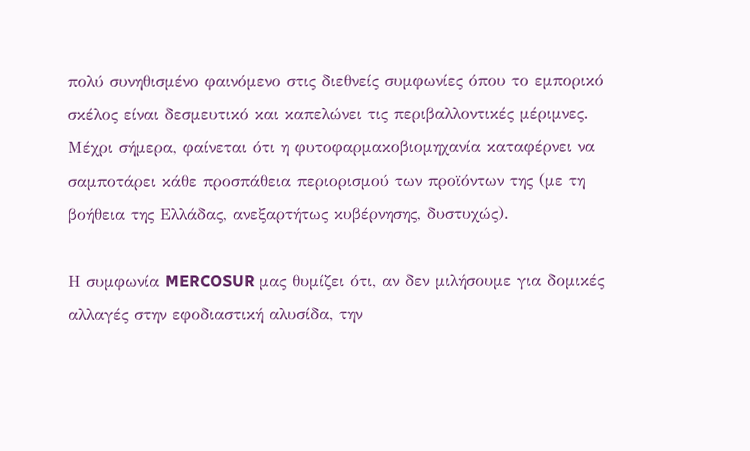πολύ συνηθισμένο φαινόμενο στις διεθνείς συμφωνίες όπου το εμπορικό σκέλος είναι δεσμευτικό και καπελώνει τις περιβαλλοντικές μέριμνες. Μέχρι σήμερα, φαίνεται ότι η φυτοφαρμακοβιομηχανία καταφέρνει να σαμποτάρει κάθε προσπάθεια περιορισμού των προϊόντων της (με τη βοήθεια της Ελλάδας, ανεξαρτήτως κυβέρνησης, δυστυχώς).

Η συμφωνία MERCOSUR μας θυμίζει ότι, αν δεν μιλήσουμε για δομικές αλλαγές στην εφοδιαστική αλυσίδα, την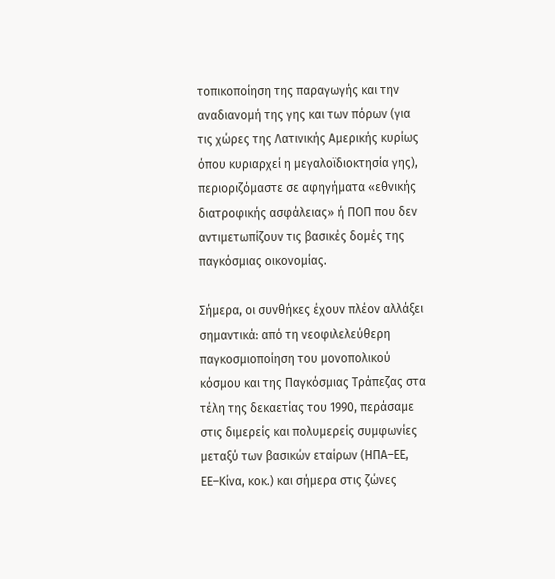τοπικοποίηση της παραγωγής και την αναδιανομή της γης και των πόρων (για τις χώρες της Λατινικής Αμερικής κυρίως όπου κυριαρχεί η μεγαλοϊδιοκτησία γης), περιοριζόμαστε σε αφηγήματα «εθνικής διατροφικής ασφάλειας» ή ΠΟΠ που δεν αντιμετωπίζουν τις βασικές δομές της παγκόσμιας οικονομίας.

Σήμερα, οι συνθήκες έχουν πλέον αλλάξει σημαντικά: από τη νεοφιλελεύθερη παγκοσμιοποίηση του μονοπολικού κόσμου και της Παγκόσμιας Τράπεζας στα τέλη της δεκαετίας του 1990, περάσαμε στις διμερείς και πολυμερείς συμφωνίες μεταξύ των βασικών εταίρων (ΗΠΑ–ΕΕ, ΕΕ–Κίνα, κοκ.) και σήμερα στις ζώνες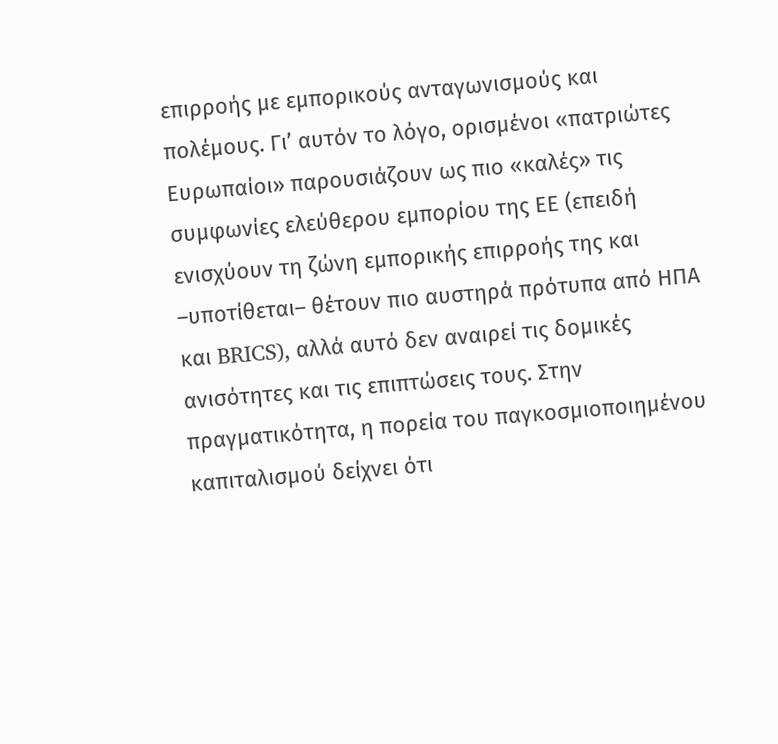επιρροής με εμπορικούς ανταγωνισμούς και πολέμους. Γι’ αυτόν το λόγο, ορισμένοι «πατριώτες Ευρωπαίοι» παρουσιάζουν ως πιο «καλές» τις συμφωνίες ελεύθερου εμπορίου της ΕΕ (επειδή ενισχύουν τη ζώνη εμπορικής επιρροής της και –υποτίθεται– θέτουν πιο αυστηρά πρότυπα από ΗΠΑ και BRICS), αλλά αυτό δεν αναιρεί τις δομικές ανισότητες και τις επιπτώσεις τους. Στην πραγματικότητα, η πορεία του παγκοσμιοποιημένου καπιταλισμού δείχνει ότι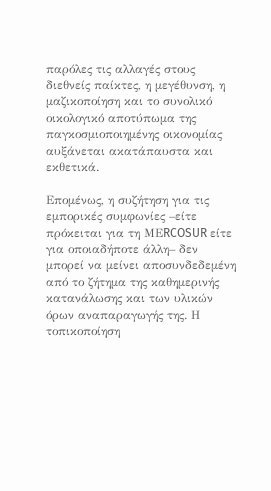παρόλες τις αλλαγές στους διεθνείς παίκτες, η μεγέθυνση, η μαζικοποίηση και το συνολικό οικολογικό αποτύπωμα της παγκοσμιοποιημένης οικονομίας αυξάνεται ακατάπαυστα και εκθετικά.

Επομένως, η συζήτηση για τις εμπορικές συμφωνίες –είτε πρόκειται για τη ΜΕRCOSUR είτε για οποιαδήποτε άλλη– δεν μπορεί να μείνει αποσυνδεδεμένη από το ζήτημα της καθημερινής κατανάλωσης και των υλικών όρων αναπαραγωγής της. Η τοπικοποίηση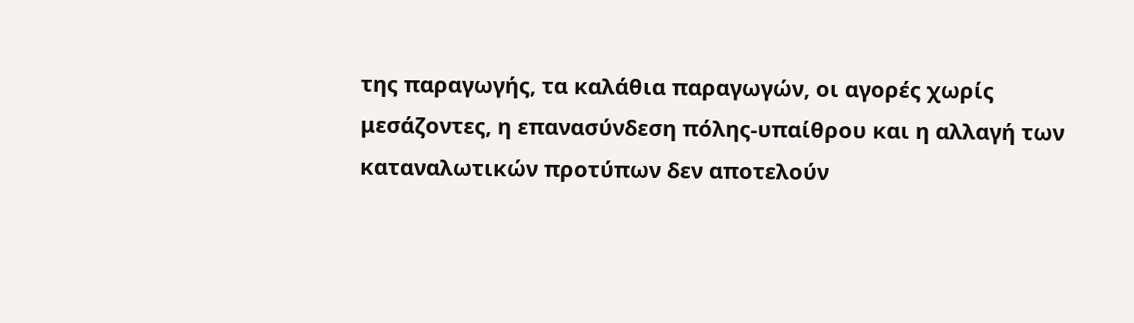της παραγωγής, τα καλάθια παραγωγών, οι αγορές χωρίς μεσάζοντες, η επανασύνδεση πόλης-υπαίθρου και η αλλαγή των καταναλωτικών προτύπων δεν αποτελούν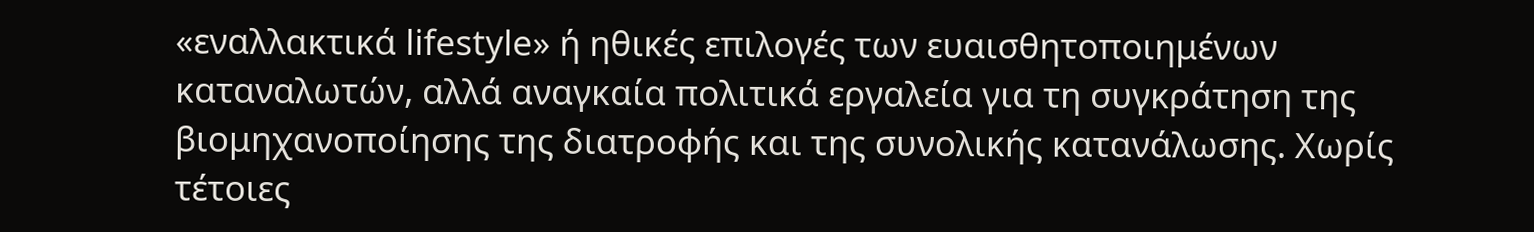«εναλλακτικά lifestyle» ή ηθικές επιλογές των ευαισθητοποιημένων καταναλωτών, αλλά αναγκαία πολιτικά εργαλεία για τη συγκράτηση της βιομηχανοποίησης της διατροφής και της συνολικής κατανάλωσης. Χωρίς τέτοιες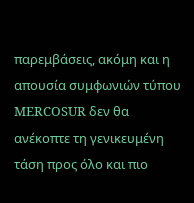παρεμβάσεις, ακόμη και η απουσία συμφωνιών τύπου MERCOSUR δεν θα ανέκοπτε τη γενικευμένη τάση προς όλο και πιο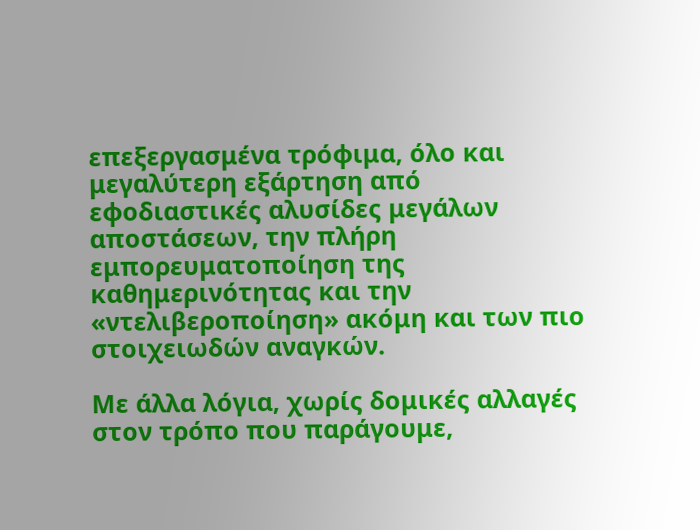επεξεργασμένα τρόφιμα, όλο και μεγαλύτερη εξάρτηση από εφοδιαστικές αλυσίδες μεγάλων αποστάσεων, την πλήρη εμπορευματοποίηση της καθημερινότητας και την «ντελιβεροποίηση» ακόμη και των πιο στοιχειωδών αναγκών.

Με άλλα λόγια, χωρίς δομικές αλλαγές στον τρόπο που παράγουμε,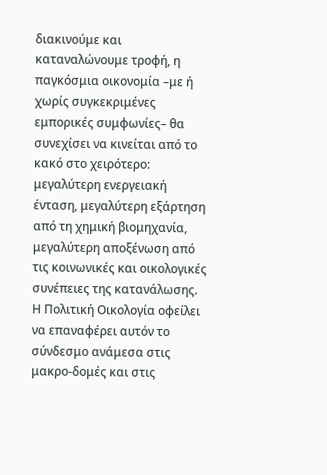διακινούμε και καταναλώνουμε τροφή, η παγκόσμια οικονομία –με ή χωρίς συγκεκριμένες εμπορικές συμφωνίες– θα συνεχίσει να κινείται από το κακό στο χειρότερο: μεγαλύτερη ενεργειακή ένταση, μεγαλύτερη εξάρτηση από τη χημική βιομηχανία, μεγαλύτερη αποξένωση από τις κοινωνικές και οικολογικές συνέπειες της κατανάλωσης. Η Πολιτική Οικολογία οφείλει να επαναφέρει αυτόν το σύνδεσμο ανάμεσα στις μακρο-δομές και στις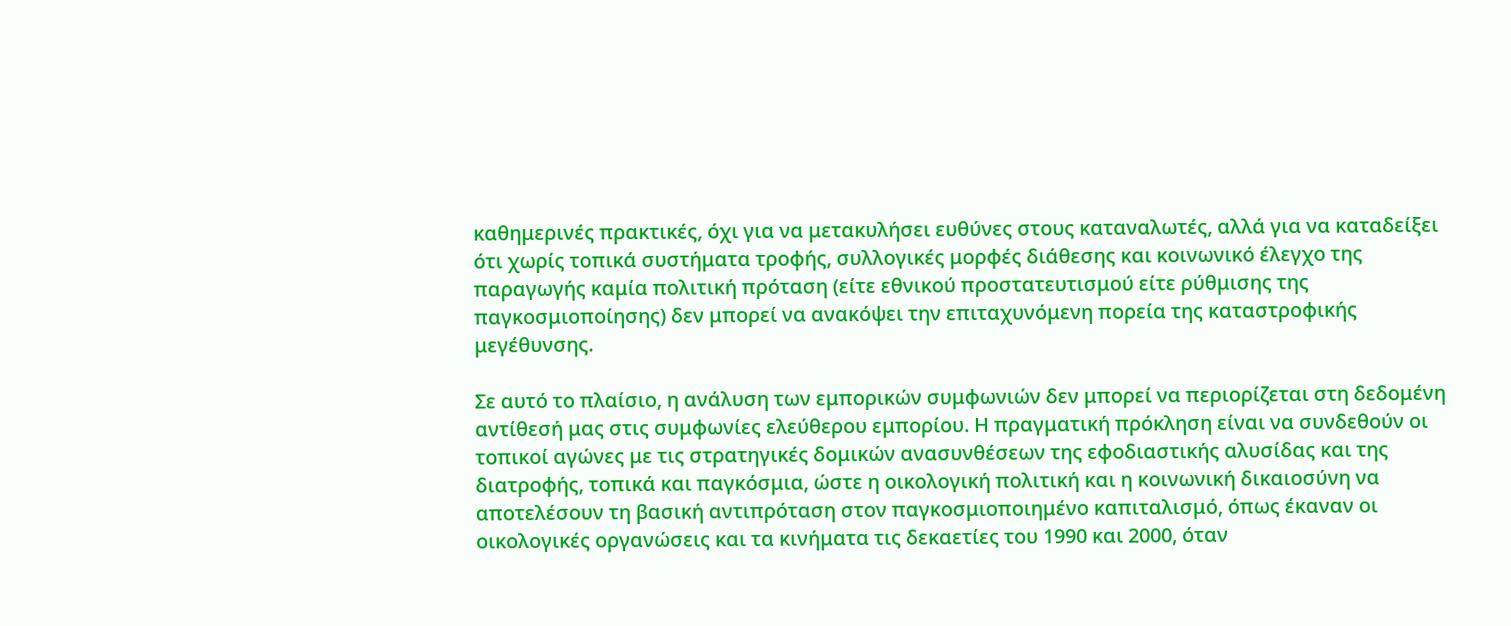καθημερινές πρακτικές, όχι για να μετακυλήσει ευθύνες στους καταναλωτές, αλλά για να καταδείξει ότι χωρίς τοπικά συστήματα τροφής, συλλογικές μορφές διάθεσης και κοινωνικό έλεγχο της παραγωγής καμία πολιτική πρόταση (είτε εθνικού προστατευτισμού είτε ρύθμισης της παγκοσμιοποίησης) δεν μπορεί να ανακόψει την επιταχυνόμενη πορεία της καταστροφικής μεγέθυνσης.

Σε αυτό το πλαίσιο, η ανάλυση των εμπορικών συμφωνιών δεν μπορεί να περιορίζεται στη δεδομένη αντίθεσή μας στις συμφωνίες ελεύθερου εμπορίου. Η πραγματική πρόκληση είναι να συνδεθούν οι τοπικοί αγώνες με τις στρατηγικές δομικών ανασυνθέσεων της εφοδιαστικής αλυσίδας και της διατροφής, τοπικά και παγκόσμια, ώστε η οικολογική πολιτική και η κοινωνική δικαιοσύνη να αποτελέσουν τη βασική αντιπρόταση στον παγκοσμιοποιημένο καπιταλισμό, όπως έκαναν οι οικολογικές οργανώσεις και τα κινήματα τις δεκαετίες του 1990 και 2000, όταν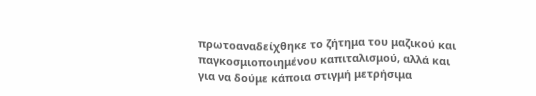πρωτοαναδείχθηκε το ζήτημα του μαζικού και παγκοσμιοποιημένου καπιταλισμού, αλλά και για να δούμε κάποια στιγμή μετρήσιμα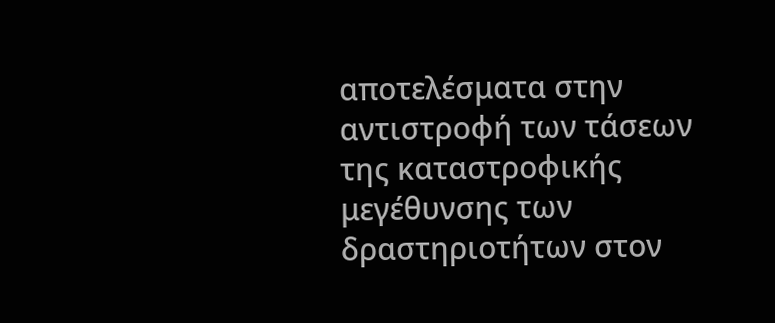αποτελέσματα στην αντιστροφή των τάσεων της καταστροφικής μεγέθυνσης των δραστηριοτήτων στον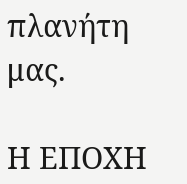πλανήτη μας.

Η ΕΠΟΧΗ